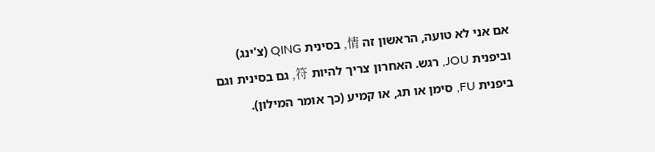אם אני לא טועה, הראשון זה 情, בסינית QING (צ'ינג) וביפנית JOU, רגש. האחרון צריך להיות 符, גם בסינית וגם ביפנית FU, סימן או תג, או קמיע (כך אומר המילון).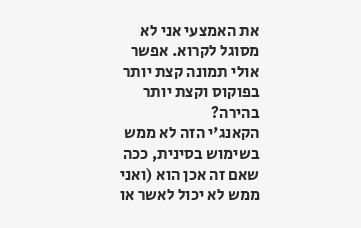את האמצעי אני לא מסוגל לקרוא. אפשר אולי תמונה קצת יותר בפוקוס וקצת יותר בהירה?
הקאנג'י הזה לא ממש בשימוש בסינית, ככה שאם זה אכן הוא (ואני ממש לא יכול לאשר או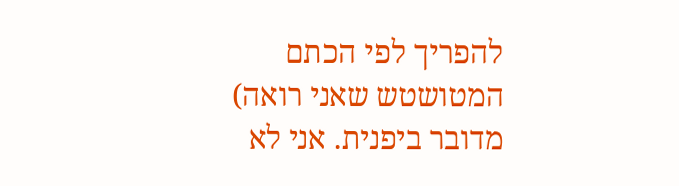להפריך לפי הכתם המטושטש שאני רואה) מדובר ביפנית. אני לא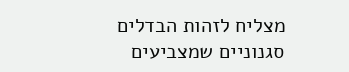מצליח לזהות הבדלים סגנוניים שמצביעים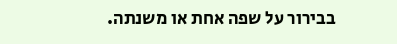בבירור על שפה אחת או משנתה.